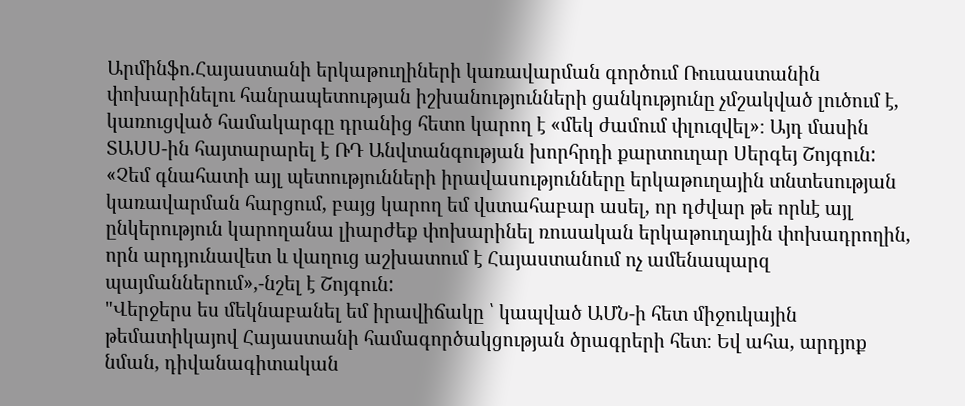Արմինֆո.Հայաստանի երկաթուղիների կառավարման գործում Ռուսաստանին փոխարինելու հանրապետության իշխանությունների ցանկությունը չմշակված լուծում է, կառուցված համակարգը դրանից հետո կարող է «մեկ ժամում փլուզվել»։ Այդ մասին ՏԱՍՍ-ին հայտարարել է ՌԴ Անվտանգության խորհրդի քարտուղար Սերգեյ Շոյգուն:
«Չեմ գնահատի այլ պետությունների իրավասությունները երկաթուղային տնտեսության կառավարման հարցում, բայց կարող եմ վստահաբար ասել, որ դժվար թե որևէ այլ ընկերություն կարողանա լիարժեք փոխարինել ռուսական երկաթուղային փոխադրողին, որն արդյունավետ և վաղուց աշխատում է Հայաստանում ոչ ամենապարզ պայմաններում»,-նշել է Շոյգուն:
"Վերջերս ես մեկնաբանել եմ իրավիճակը ՝ կապված ԱՄՆ-ի հետ միջուկային թեմատիկայով Հայաստանի համագործակցության ծրագրերի հետ։ Եվ ահա, արդյոք նման, դիվանագիտական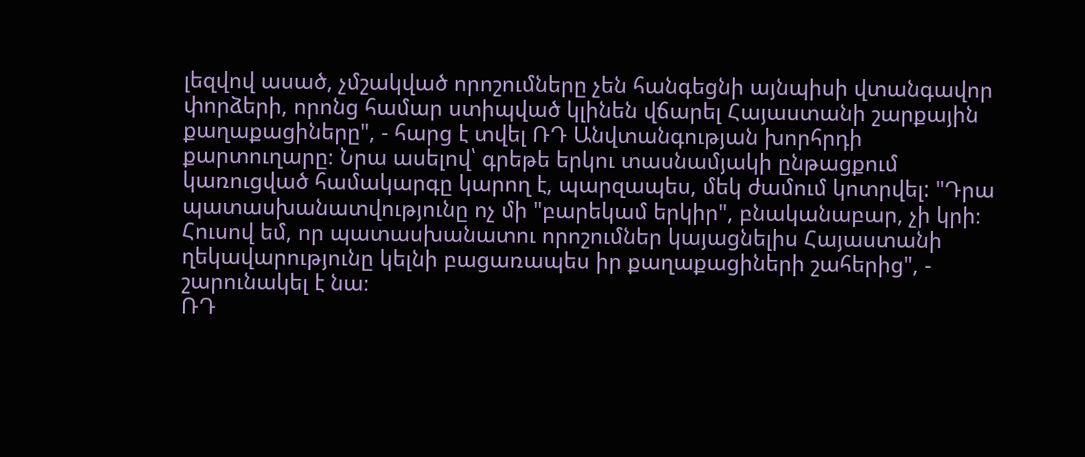լեզվով ասած, չմշակված որոշումները չեն հանգեցնի այնպիսի վտանգավոր փորձերի, որոնց համար ստիպված կլինեն վճարել Հայաստանի շարքային քաղաքացիները", - հարց է տվել ՌԴ Անվտանգության խորհրդի քարտուղարը։ Նրա ասելով՝ գրեթե երկու տասնամյակի ընթացքում կառուցված համակարգը կարող է, պարզապես, մեկ ժամում կոտրվել: "Դրա պատասխանատվությունը ոչ մի "բարեկամ երկիր", բնականաբար, չի կրի։ Հուսով եմ, որ պատասխանատու որոշումներ կայացնելիս Հայաստանի ղեկավարությունը կելնի բացառապես իր քաղաքացիների շահերից", - շարունակել է նա։
ՌԴ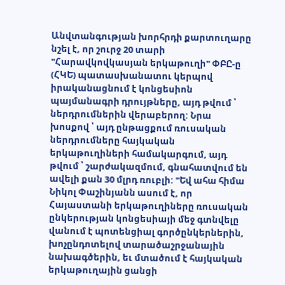Անվտանգության խորհրդի քարտուղարը նշել է, որ շուրջ 20 տարի "Հարավկովկասյան երկաթուղի" ՓԲԸ-ը (ՀԿԵ) պատասխանատու կերպով իրականացնում է կոնցեսիոն պայմանագրի դրույթները, այդ թվում ՝ ներդրումներին վերաբերող: Նրա խոսքով ՝ այդ ընթացքում ռուսական ներդրումները հայկական երկաթուղիների համակարգում, այդ թվում ՝ շարժակազմում, գնահատվում են ավելի քան 30 մլրդ ռուբլի: "Եվ ահա հիմա Նիկոլ Փաշինյանն ասում է, որ Հայաստանի երկաթուղիները ռուսական ընկերության կոնցեսիայի մեջ գտնվելը վանում է պոտենցիալ գործընկերներին, խոչընդոտելով տարածաշրջանային նախագծերին, եւ մտածում է հայկական երկաթուղային ցանցի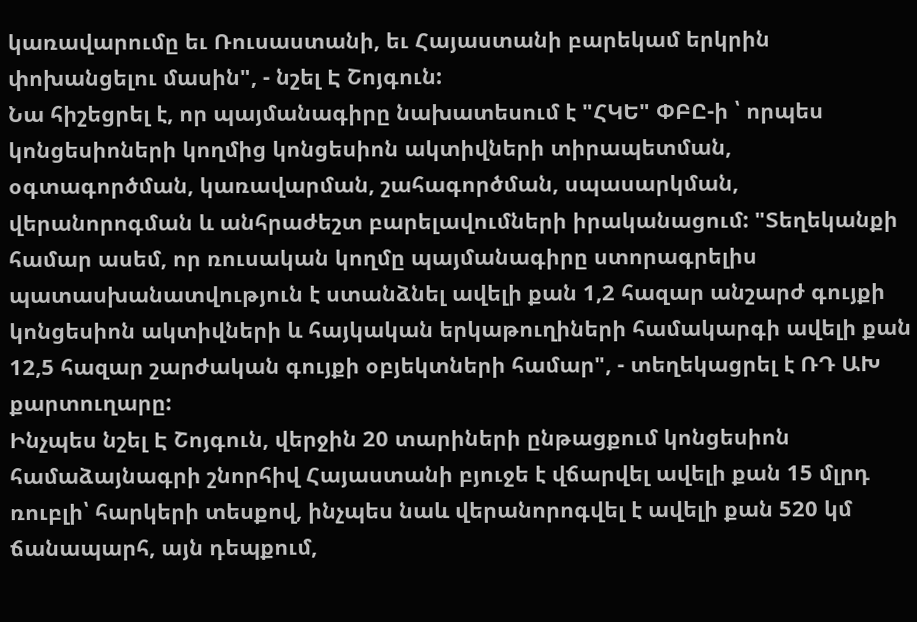կառավարումը եւ Ռուսաստանի, եւ Հայաստանի բարեկամ երկրին փոխանցելու մասին", - նշել Է Շոյգուն:
Նա հիշեցրել է, որ պայմանագիրը նախատեսում է "ՀԿԵ" ՓԲԸ-ի ՝ որպես կոնցեսիոների կողմից կոնցեսիոն ակտիվների տիրապետման, օգտագործման, կառավարման, շահագործման, սպասարկման, վերանորոգման և անհրաժեշտ բարելավումների իրականացում: "Տեղեկանքի համար ասեմ, որ ռուսական կողմը պայմանագիրը ստորագրելիս պատասխանատվություն է ստանձնել ավելի քան 1,2 հազար անշարժ գույքի կոնցեսիոն ակտիվների և հայկական երկաթուղիների համակարգի ավելի քան 12,5 հազար շարժական գույքի օբյեկտների համար", - տեղեկացրել է ՌԴ ԱԽ քարտուղարը:
Ինչպես նշել Է Շոյգուն, վերջին 20 տարիների ընթացքում կոնցեսիոն համաձայնագրի շնորհիվ Հայաստանի բյուջե է վճարվել ավելի քան 15 մլրդ ռուբլի՝ հարկերի տեսքով, ինչպես նաև վերանորոգվել է ավելի քան 520 կմ ճանապարհ, այն դեպքում,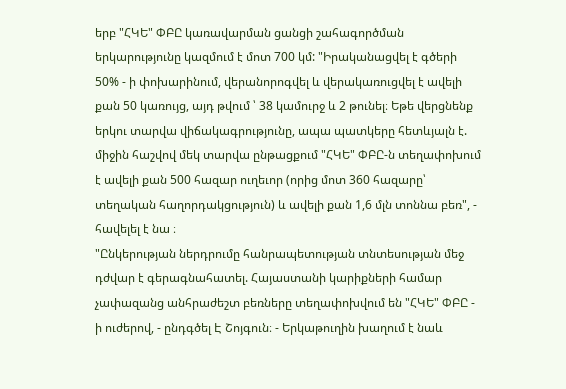երբ "ՀԿԵ" ՓԲԸ կառավարման ցանցի շահագործման երկարությունը կազմում է մոտ 700 կմ: "Իրականացվել է գծերի 50% - ի փոխարինում, վերանորոգվել և վերակառուցվել է ավելի քան 50 կառույց, այդ թվում ՝ 38 կամուրջ և 2 թունել։ Եթե վերցնենք երկու տարվա վիճակագրությունը, ապա պատկերը հետևյալն է. միջին հաշվով մեկ տարվա ընթացքում "ՀԿԵ" ՓԲԸ-ն տեղափոխում է ավելի քան 500 հազար ուղեւոր (որից մոտ 360 հազարը՝ տեղական հաղորդակցություն) և ավելի քան 1,6 մլն տոննա բեռ", - հավելել է նա ։
"Ընկերության ներդրումը հանրապետության տնտեսության մեջ դժվար է գերագնահատել. Հայաստանի կարիքների համար չափազանց անհրաժեշտ բեռները տեղափոխվում են "ՀԿԵ" ՓԲԸ - ի ուժերով, - ընդգծել Է Շոյգուն։ - Երկաթուղին խաղում է նաև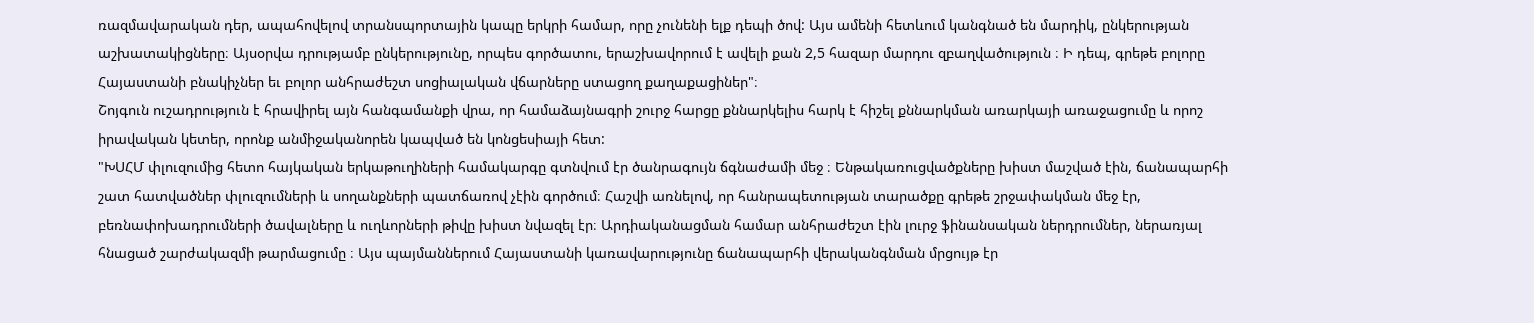ռազմավարական դեր, ապահովելով տրանսպորտային կապը երկրի համար, որը չունենի ելք դեպի ծով: Այս ամենի հետևում կանգնած են մարդիկ, ընկերության աշխատակիցները։ Այսօրվա դրությամբ ընկերությունը, որպես գործատու, երաշխավորում է ավելի քան 2,5 հազար մարդու զբաղվածություն ։ Ի դեպ, գրեթե բոլորը Հայաստանի բնակիչներ եւ բոլոր անհրաժեշտ սոցիալական վճարները ստացող քաղաքացիներ"։
Շոյգուն ուշադրություն է հրավիրել այն հանգամանքի վրա, որ համաձայնագրի շուրջ հարցը քննարկելիս հարկ է հիշել քննարկման առարկայի առաջացումը և որոշ իրավական կետեր, որոնք անմիջականորեն կապված են կոնցեսիայի հետ:
"ԽՍՀՄ փլուզումից հետո հայկական երկաթուղիների համակարգը գտնվում էր ծանրագույն ճգնաժամի մեջ ։ Ենթակառուցվածքները խիստ մաշված էին, ճանապարհի շատ հատվածներ փլուզումների և սողանքների պատճառով չէին գործում։ Հաշվի առնելով, որ հանրապետության տարածքը գրեթե շրջափակման մեջ էր, բեռնափոխադրումների ծավալները և ուղևորների թիվը խիստ նվազել էր։ Արդիականացման համար անհրաժեշտ էին լուրջ ֆինանսական ներդրումներ, ներառյալ հնացած շարժակազմի թարմացումը ։ Այս պայմաններում Հայաստանի կառավարությունը ճանապարհի վերականգնման մրցույթ էր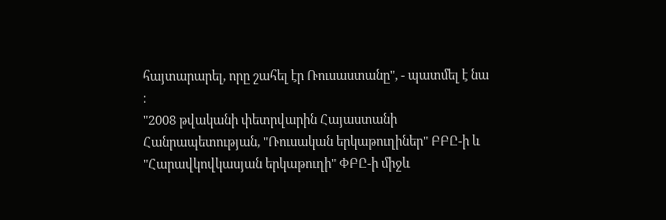հայտարարել, որը շահել էր Ռուսաստանը", - պատմել է նա ։
"2008 թվականի փետրվարին Հայաստանի Հանրապետության, "Ռուսական երկաթուղիներ" ԲԲԸ-ի և "Հարավկովկասյան երկաթուղի" ՓԲԸ-ի միջև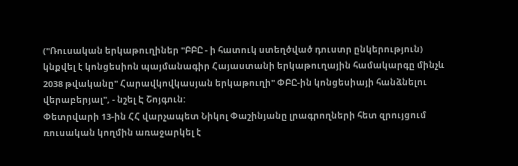("Ռուսական երկաթուղիներ "ԲԲԸ - ի հատուկ ստեղծված դուստր ընկերություն) կնքվել է կոնցեսիոն պայմանագիր Հայաստանի երկաթուղային համակարգը մինչև 2038 թվականը" Հարավկովկասյան երկաթուղի" ՓԲԸ-ին կոնցեսիայի հանձնելու վերաբերյալ", - նշել Է Շոյգուն:
Փետրվարի 13-ին ՀՀ վարչապետ Նիկոլ Փաշինյանը լրագրողների հետ զրույցում ռուսական կողմին առաջարկել է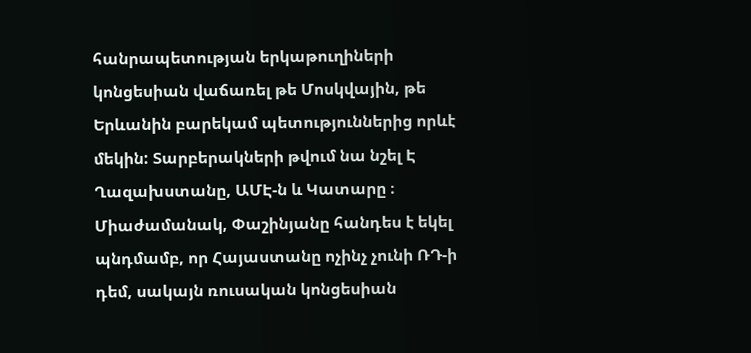հանրապետության երկաթուղիների կոնցեսիան վաճառել թե Մոսկվային, թե Երևանին բարեկամ պետություններից որևէ մեկին: Տարբերակների թվում նա նշել Է Ղազախստանը, ԱՄԷ-ն և Կատարը ։ Միաժամանակ, Փաշինյանը հանդես է եկել պնդմամբ, որ Հայաստանը ոչինչ չունի ՌԴ-ի դեմ, սակայն ռուսական կոնցեսիան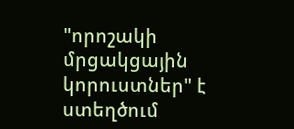"որոշակի մրցակցային կորուստներ" է ստեղծում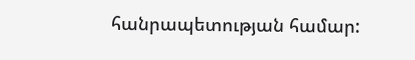հանրապետության համար: